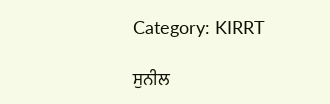Category: KIRRT

ਸੁਨੀਲ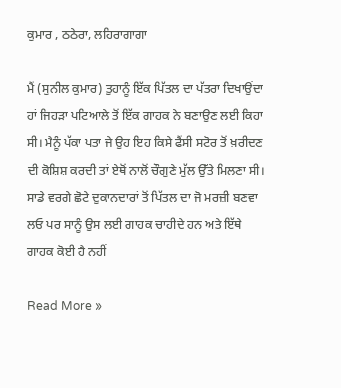ਕੁਮਾਰ , ਠਠੇਰਾ, ਲਹਿਰਾਗਾਗਾ

ਮੈਂ (ਸੁਨੀਲ ਕੁਮਾਰ) ਤੁਹਾਨੂੰ ਇੱਕ ਪਿੱਤਲ ਦਾ ਪੱਤਰਾ ਦਿਖਾਉਂਦਾ ਹਾਂ ਜਿਹੜਾ ਪਟਿਆਲੇ ਤੋਂ ਇੱਕ ਗਾਹਕ ਨੇ ਬਣਾਉਣ ਲਈ ਕਿਹਾ ਸੀ। ਮੈਨੂੰ ਪੱਕਾ ਪਤਾ ਜੇ ਉਹ ਇਹ ਕਿਸੇ ਫੈਂਸੀ ਸਟੋਰ ਤੋਂ ਖ਼ਰੀਦਣ ਦੀ ਕੋਸ਼ਿਸ਼ ਕਰਦੀ ਤਾਂ ਏਥੋਂ ਨਾਲੋਂ ਚੌਗੁਣੇ ਮੁੱਲ ਉੱਤੇ ਮਿਲਣਾ ਸੀ। ਸਾਡੇ ਵਰਗੇ ਛੋਟੇ ਦੁਕਾਨਦਾਰਾਂ ਤੋਂ ਪਿੱਤਲ ਦਾ ਜੋ ਮਰਜ਼ੀ ਬਣਵਾ ਲਓ ਪਰ ਸਾਨੂੰ ਉਸ ਲਈ ਗਾਹਕ ਚਾਹੀਦੇ ਹਨ ਅਤੇ ਇੱਥੇ ਗਾਹਕ ਕੋਈ ਹੈ ਨਹੀਂ

Read More »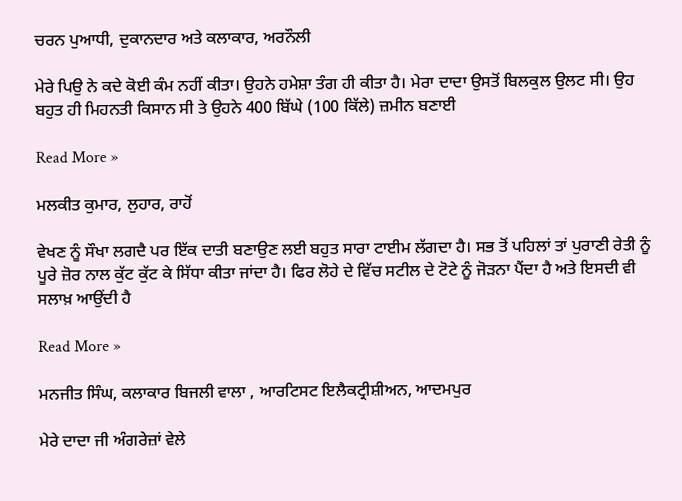ਚਰਨ ਪੁਆਧੀ, ਦੁਕਾਨਦਾਰ ਅਤੇ ਕਲਾਕਾਰ, ਅਰਨੌਲੀ

ਮੇਰੇ ਪਿਉ ਨੇ ਕਦੇ ਕੋਈ ਕੰਮ ਨਹੀਂ ਕੀਤਾ। ਉਹਨੇ ਹਮੇਸ਼ਾ ਤੰਗ ਹੀ ਕੀਤਾ ਹੈ। ਮੇਰਾ ਦਾਦਾ ਉਸਤੋਂ ਬਿਲਕੁਲ ਉਲਟ ਸੀ। ਉਹ ਬਹੁਤ ਹੀ ਮਿਹਨਤੀ ਕਿਸਾਨ ਸੀ ਤੇ ਉਹਨੇ 400 ਬਿੱਘੇ (100 ਕਿੱਲੇ) ਜ਼ਮੀਨ ਬਣਾਈ

Read More »

ਮਲਕੀਤ ਕੁਮਾਰ, ਲੁਹਾਰ, ਰਾਹੋਂ

ਵੇਖਣ ਨੂੰ ਸੌਖਾ ਲਗਦੈ ਪਰ ਇੱਕ ਦਾਤੀ ਬਣਾਉਣ ਲਈ ਬਹੁਤ ਸਾਰਾ ਟਾਈਮ ਲੱਗਦਾ ਹੈ। ਸਭ ਤੋਂ ਪਹਿਲਾਂ ਤਾਂ ਪੁਰਾਣੀ ਰੇਤੀ ਨੂੰ ਪੂਰੇ ਜ਼ੋਰ ਨਾਲ ਕੁੱਟ ਕੁੱਟ ਕੇ ਸਿੱਧਾ ਕੀਤਾ ਜਾਂਦਾ ਹੈ। ਫਿਰ ਲੋਹੇ ਦੇ ਵਿੱਚ ਸਟੀਲ ਦੇ ਟੋਟੇ ਨੂੰ ਜੋੜਨਾ ਪੈਂਦਾ ਹੈ ਅਤੇ ਇਸਦੀ ਵੀ ਸਲਾਖ਼ ਆਉਂਦੀ ਹੈ

Read More »

ਮਨਜੀਤ ਸਿੰਘ, ਕਲਾਕਾਰ ਬਿਜਲੀ ਵਾਲਾ , ਆਰਟਿਸਟ ਇਲੈਕਟ੍ਰੀਸ਼ੀਅਨ, ਆਦਮਪੁਰ

ਮੇਰੇ ਦਾਦਾ ਜੀ ਅੰਗਰੇਜ਼ਾਂ ਵੇਲੇ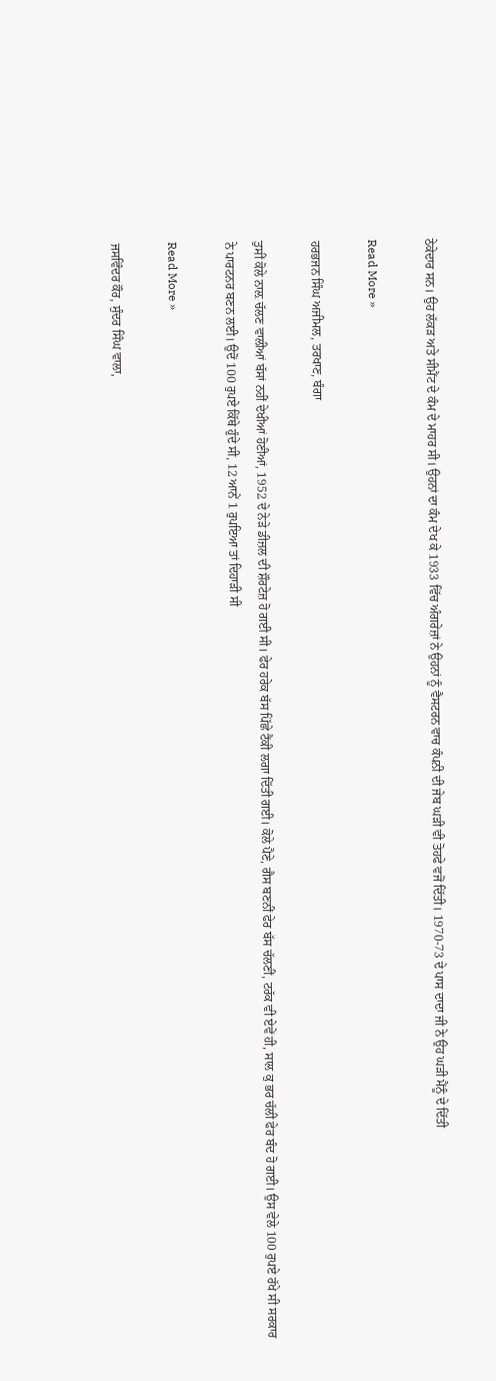ਠੇਕੇਦਾਰ ਸਨ। ਉਹ ਲੱਕੜ ਅਤੇ ਸੀਮੈਂਟ ਦੇ ਕੰਮ ਦੇ ਮਾਹਰ ਸੀ। ਉਹਨਾਂ ਦਾ ਕੰਮ ਦੇਖ ਕੇ 1933 ਵਿੱਚ ਅੰਗਰੇਜ਼ਾਂ ਨੇ ਉਹਨਾਂ ਨੂੰ ਵੈਸਟਰਨ ਵਾਚ ਕੰਪਨੀ ਦੀ ਜੇਬ ਘੜੀ ਵੀ ਤੋਹਫੇ ਵਜੋਂ ਦਿੱਤੀ। 1970-73 ਦੇ ਪਾਸ ਦਾਦਾ ਜੀ ਨੇ ਉਹ ਘੜੀ ਮੈਂਨੂੰ ਦੇ ਦਿੱਤੀ

Read More »

ਹਰਭਜਨ ਸਿੰਘ ਅਜੀਮਲ, ਤਰਖਾਣ, ਬੰਗਾ

ਤੁਸੀਂ ਕੋਲੇ ਨਾਲ਼ ਚੱਲਣ ਵਾਲੀਆਂ ਬੱਸਾਂ ਨਹੀਂ ਦੇਖੀਆਂ ਹੋਣੀਆਂ, 1952 ਦੇ ਨੇੜੇ ਡੀਜ਼ਲ ਦੀ ਸ਼ੌਰਟੇਜ਼ ਹੋ ਗਈ ਸੀ। ਫੇਰ ਹਰੇਕ ਬੱਸ ਪਿੱਛੇ ਟੈਂਕੀ ਲਗਾ ਦਿੱਤੀ ਗਈ। ਕੋਲੇ ਪੈਣੇ, ਗੈਸ ਬਣਨੀਂ ਫੇਰ ਬੱਸ ਚੱਲਣੀਂ, ਟਰੱਕ ਵੀ ਏਵੇਂ ਹੀ, ਸਾਲ ਕੁ ਭਰ ਚੱਲੀ ਫੇਰ ਬੰਦ ਹੋ ਗਈ। ਉਸ ਵੇਲੇ 100 ਰੁਪਏ ਰੱਖੇ ਸੀ ਸਰਕਾਰ ਨੇ ਪਾਰਟਨਰ ਬਣਨ ਲਈ। ਉਦੋਂ 100 ਰੁਪਏ ਕਿੱਥੇ ਹੁੰਦੇ ਸੀ, 12 ਆਨੇਂ 1 ਰੁਪਇਆ ਤਾਂ ਦਿਹਾੜੀ ਸੀ

Read More »

ਜਸਵਿੰਦਰ ਕੌਰ, ਸੁੰਦਰ ਸਿੰਘ ਵਾਲਾ,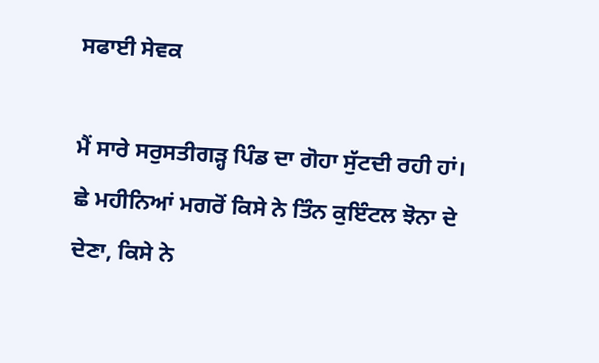ਸਫਾਈ ਸੇਵਕ

ਮੈਂ ਸਾਰੇ ਸਰੁਸਤੀਗੜ੍ਹ ਪਿੰਡ ਦਾ ਗੋਹਾ ਸੁੱਟਦੀ ਰਹੀ ਹਾਂ। ਛੇ ਮਹੀਨਿਆਂ ਮਗਰੋਂ ਕਿਸੇ ਨੇ ਤਿੰਨ ਕੁਇੰਟਲ ਝੋਨਾ ਦੇ ਦੇਣਾ, ਕਿਸੇ ਨੇ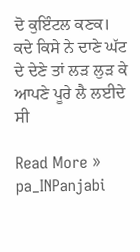ਦੋ ਕੁਇੰਟਲ ਕਣਕ। ਕਦੇ ਕਿਸੇ ਨੇ ਦਾਣੇ ਘੱਟ ਦੇ ਦੇਣੇ ਤਾਂ ਲੜ ਲੁੜ ਕੇ ਆਪਣੇ ਪੂਰੇ ਲੈ ਲਈਦੇ ਸੀ

Read More »
pa_INPanjabi